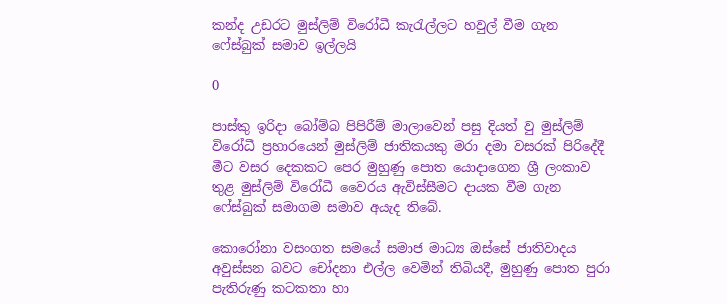කන්ද උඩරට මුස්ලිම් විරෝධී කැරැල්ලට හවුල් වීම ගැන ෆේස්බුක් සමාව ඉල්ලයි

0

පාස්කු ඉරිදා බෝම්බ පිපිරීම් මාලාවෙන් පසු දියත් වු මුස්ලිම් විරෝධී ප්‍රහාරයෙන් මුස්ලිම් ජාතිකයකු මරා දමා වසරක් පිරිදේදී මීට වසර දෙකකට පෙර මුහුණු පොත යොදාගෙන ශ්‍රී ලංකාව තුළ මුස්ලිම් විරෝධී වෛරය ඇවිස්සීමට දායක වීම ගැන ෆේස්බුක් සමාගම සමාව අයැද තිබේ.

කොරෝනා වසංගත සමයේ සමාජ මාධ්‍ය ඔස්සේ ජාතිවාදය අවුස්සන බවට චෝදනා එල්ල වෙමින් තිබියදී, මුහුණු පොත පුරා පැතිරුණු කටකතා හා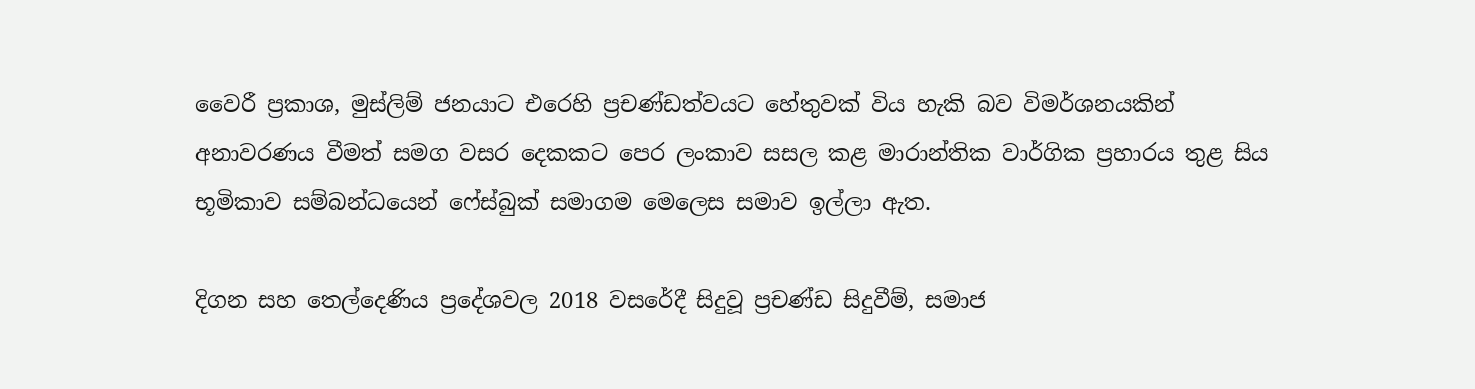වෛරී ප්‍රකාශ, මුස්ලිම් ජනයාට එරෙහි ප්‍රචණ්ඩත්වයට හේතුවක් විය හැකි බව විමර්ශනයකින් අනාවරණය වීමත් සමග වසර දෙකකට පෙර ලංකාව සසල කළ මාරාන්තික වාර්ගික ප්‍රහාරය තුළ සිය භූමිකාව සම්බන්ධයෙන් ෆේස්බුක් සමාගම මෙලෙස සමාව ඉල්ලා ඇත.

දිගන සහ තෙල්දෙණිය ප්‍රදේශවල 2018 වසරේදී සිදුවූ ප්‍රචණ්ඩ සිදුවීම්, සමාජ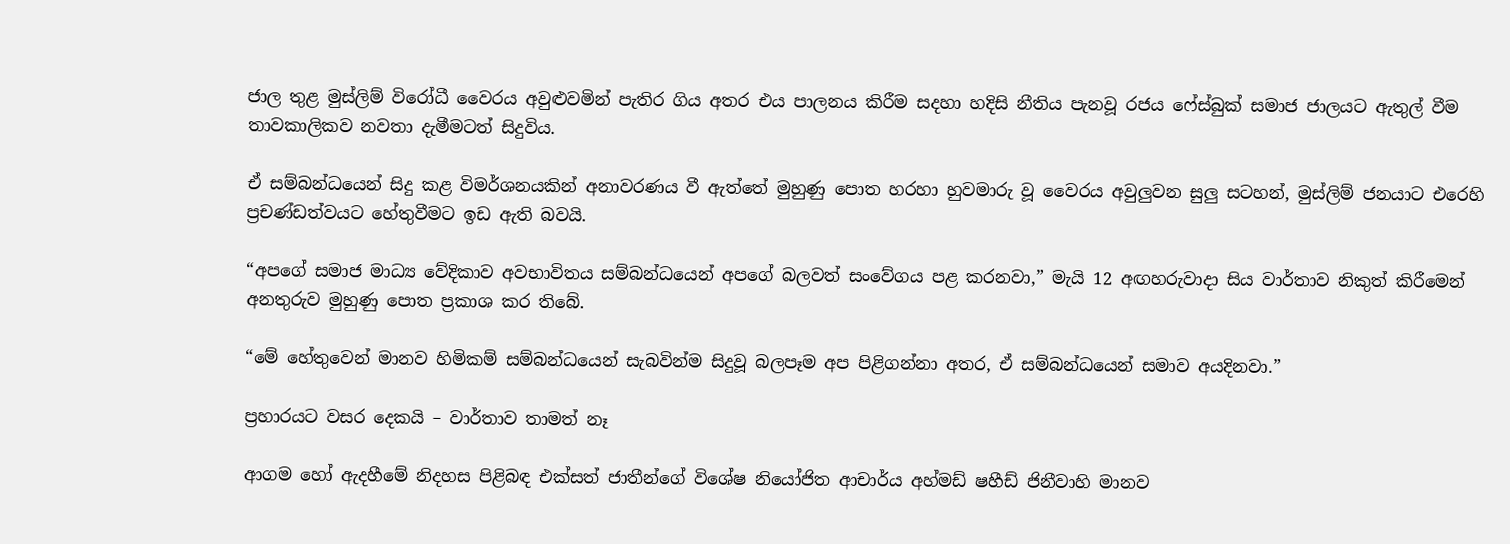ජාල තුළ මුස්ලිම් විරෝධී වෛරය අවුළුවමින් පැතිර ගිය අතර එය පාලනය කිරීම සදහා හදිසි නීතිය පැනවූ රජය ෆේස්බුක් සමාජ ජාලයට ඇතුල් වීම තාවකාලිකව නවතා දැමීමටත් සිදුවිය.

ඒ සම්බන්ධයෙන් සිදු කළ විමර්ශනයකින් අනාවරණය වී ඇත්තේ මුහුණු පොත හරහා හුවමාරු වූ වෛරය අවුලුවන සුලු සටහන්, මුස්ලිම් ජනයාට එරෙහි ප්‍රචණ්ඩත්වයට හේතුවීමට ඉඩ ඇති බවයි.

“අපගේ සමාජ මාධ්‍ය වේදිකාව අවභාවිතය සම්බන්ධයෙන් අපගේ බලවත් සංවේගය පළ කරනවා,” මැයි 12 අඟහරුවාදා සිය වාර්තාව නිකුත් කිරීමෙන් අනතුරුව මුහුණු පොත ප්‍රකාශ කර තිබේ.

“මේ හේතුවෙන් මානව හිමිකම් සම්බන්ධයෙන් සැබවින්ම සිදුවූ බලපෑම අප පිළිගන්නා අතර, ඒ සම්බන්ධයෙන් සමාව අයදිනවා.”

ප්‍රහාරයට වසර දෙකයි – වාර්තාව තාමත් නෑ

ආගම හෝ ඇදහීමේ නිදහස පිළිබඳ එක්සත් ජාතීන්ගේ විශේෂ නියෝජිත ආචාර්ය අහ්මඩ් ෂහීඩ් ජිනීවාහි මානව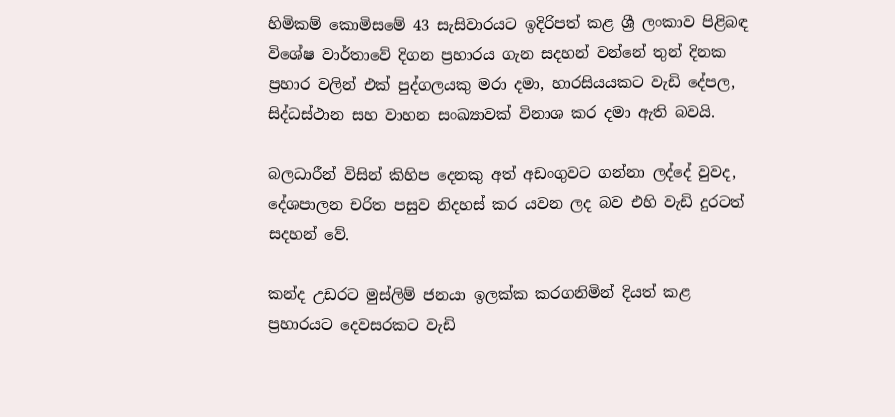හිමිකම් කොමිසමේ 43 සැසිවාරයට ඉදිරිපත් කළ ශ්‍රී ලංකාව පිළිබඳ විශේෂ වාර්තාවේ දිගන ප්‍රහාරය ගැන සදහන් වන්නේ තුන් දිනක ප්‍රහාර වලින් එක් පුද්ගලයකු මරා දමා, හාරසියයකට වැඩි දේපල, සිද්ධස්ථාන සහ වාහන සංඛ්‍යාවක් විනාශ කර දමා ඇති බවයි.

බලධාරීන් විසින් කිහිප දෙනකු අත් අඩංගුවට ගන්නා ලද්දේ වුවද, දේශපාලන චරිත පසුව නිදහස් කර යවන ලද බව එහි වැඩි දුරටත් සදහන් වේ.

කන්ද උඩරට මුස්ලිම් ජනයා ඉලක්ක කරගනිමින් දියත් කළ ප්‍රහාරයට දෙවසරකට වැඩි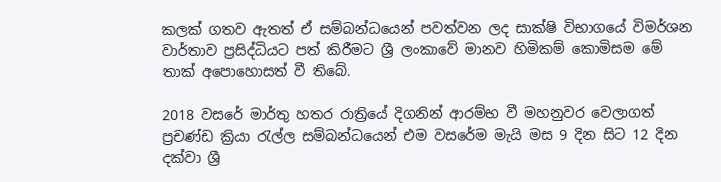කලක් ගතව ඇතත් ඒ සම්බන්ධයෙන් පවත්වන ලද සාක්ෂි විභාගයේ විමර්ශන වාර්තාව ප්‍රසිද්ධියට පත් කිරීමට ශ්‍රී ලංකාවේ මානව හිමිකම් කොමිසම මේ තාක් අපොහොසත් වී තිබේ.

2018 වසරේ මාර්තු හතර රාත්‍රියේ දිගනින් ආරම්භ වී මහනුවර වෙලාගත් ප්‍රචණ්ඩ ක්‍රියා රැල්ල සම්බන්ධයෙන් එම වසරේම මැයි මස 9 දින සිට 12 දින දක්වා ශ්‍රී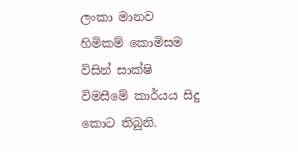ලංකා මානව හිමිකම් කොමිසම විසින් සාක්ෂි විමසීමේ කාර්යය සිදු කොට තිබුනි.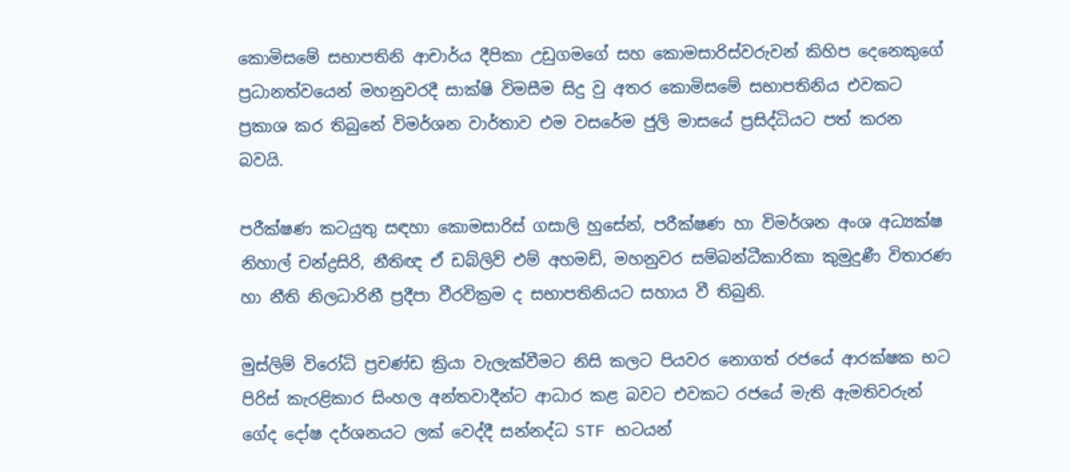කොමිසමේ සභාපතිනි ආචාර්ය දීපිකා උඩුගමගේ සහ කොමසාරිස්වරුවන් කිහිප දෙනෙකුගේ ප්‍රධානත්වයෙන් මහනුවරදී සාක්ෂි විමසීම සිදු වු අතර කොමිසමේ සභාපතිනිය එවකට ප්‍රකාශ කර තිබුනේ විමර්ශන වාර්තාව එම වසරේම ජුලි මාසයේ ප්‍රසිද්ධියට පත් කරන බවයි.

පරීක්ෂණ කටයුතු සඳහා කොමසාරිස් ගසාලි හුසේන්, පරීක්ෂණ හා විමර්ශන අංශ අධ්‍යක්ෂ නිහාල් චන්ද්‍රසිරි, නීතිඥ ඒ ඩබ්ලිව් එම් අහමඩ්, මහනුවර සම්බන්ධීකාරිකා කුමුදුණී විතාරණ හා නීති නිලධාරිනී ප්‍රදීපා වීරවික්‍රම ද සභාපතිනියට සහාය වී තිබුනි.

මුස්ලිම් විරෝධි ප්‍රචණ්ඩ ක්‍රියා වැලැක්වීමට නිසි කලට පියවර නොගත් රජයේ ආරක්ෂක භට පිරිස් කැරළිකාර සිංහල අන්තවාදීන්ට ආධාර කළ බවට එවකට රජයේ මැති ඇමතිවරුන් ගේද දෝෂ දර්ශනයට ලක් වෙද්දී සන්නද්ධ STF භටයන්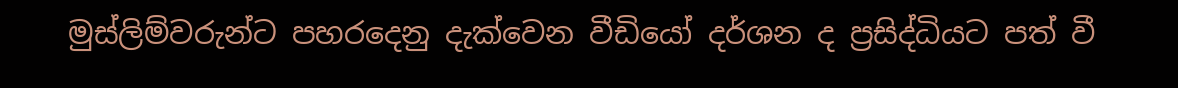මුස්ලිම්වරුන්ට පහරදෙනු දැක්වෙන වීඩියෝ දර්ශන ද ප්‍රසිද්ධියට පත් වී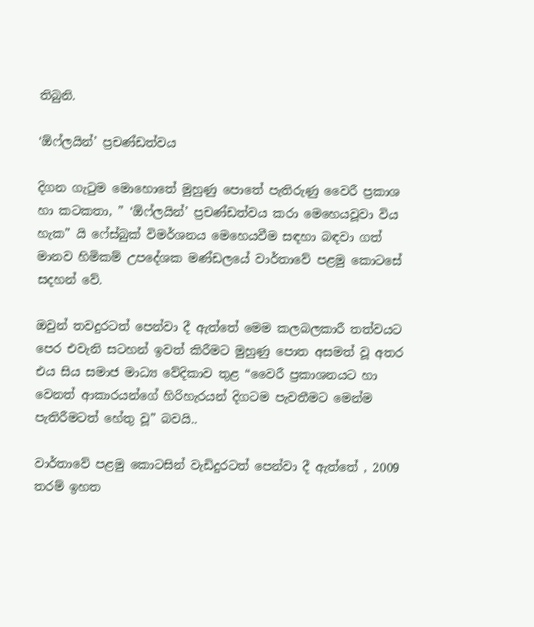තිබුනි.

‘ඕෆ්ලයින්’ ප්‍රචණ්ඩත්වය

දිගන ගැටුම මොහොතේ මුහුණු පොතේ පැතිරුණු වෛරී ප්‍රකාශ හා කටකතා, ” ‘ඕෆ්ලයින්’ ප්‍රචණ්ඩත්වය කරා මෙහෙයවූවා විය හැක” යි ෆේස්බුක් විමර්ශනය මෙහෙයවීම සඳහා බඳවා ගත් මානව හිමිකම් උපදේශක මණ්ඩලයේ වාර්තාවේ පළමු කොටසේ සදහන් වේ.

ඔවුන් තවදුරටත් පෙන්වා දී ඇත්තේ මෙම කලබලකාරී තත්වයට පෙර එවැනි සටහන් ඉවත් කිරීමට මුහුණු පොත අසමත් වූ අතර එය සිය සමාජ මාධ්‍ය වේදිකාව තුළ “වෛරී ප්‍රකාශනයට හා වෙනත් ආකාරයන්ගේ හිරිහැරයන් දිගටම පැවතීමට මෙන්ම පැතිරීමටත් හේතු වූ” බවයි..

වාර්තාවේ පළමු කොටසින් වැඩිදුරටත් පෙන්වා දී ඇත්තේ , 2009 තරම් ඉහත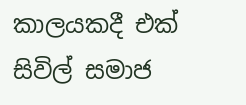කාලයකදී එක් සිවිල් සමාජ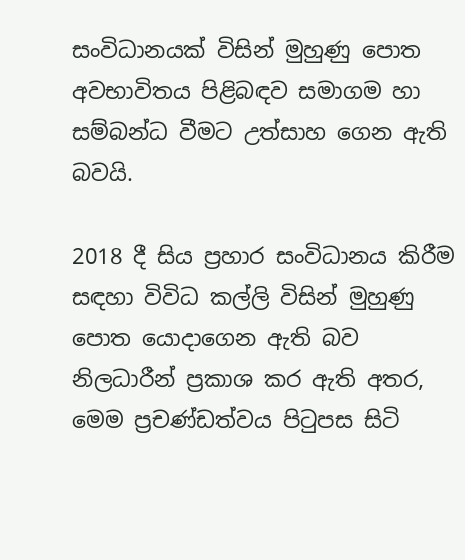සංවිධානයක් විසින් මුහුණු පොත අවභාවිතය පිළිබඳව සමාගම හා සම්බන්ධ වීමට උත්සාහ ගෙන ඇති බවයි.

2018 දී සිය ප්‍රහාර සංවිධානය කිරීම සඳහා විවිධ කල්ලි විසින් මුහුණු පොත යොදාගෙන ඇති බව නිලධාරීන් ප්‍රකාශ කර ඇති අතර, මෙම ප්‍රචණ්ඩත්වය පිටුපස සිටි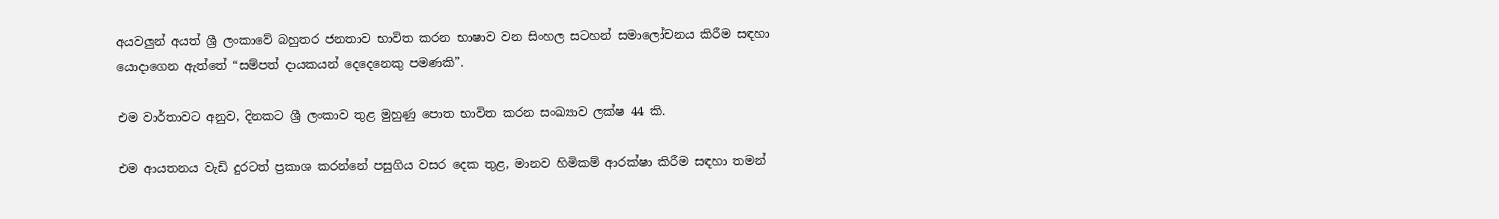අයවලුන් අයත් ශ්‍රී ලංකාවේ බහුතර ජනතාව භාවිත කරන භාෂාව වන සිංහල සටහන් සමාලෝචනය කිරීම සඳහා යොදාගෙන ඇත්තේ “සම්පත් දායකයන් දෙදෙනෙකු පමණකි”.

එම වාර්තාවට අනුව, දිනකට ශ්‍රී ලංකාව තුළ මුහුණු පොත භාවිත කරන සංඛ්‍යාව ලක්ෂ 44 කි.

එම ආයතනය වැඩි දුරටත් ප්‍රකාශ කරන්නේ පසුගිය වසර දෙක තුළ, මානව හිමිකම් ආරක්ෂා කිරීම සඳහා තමන්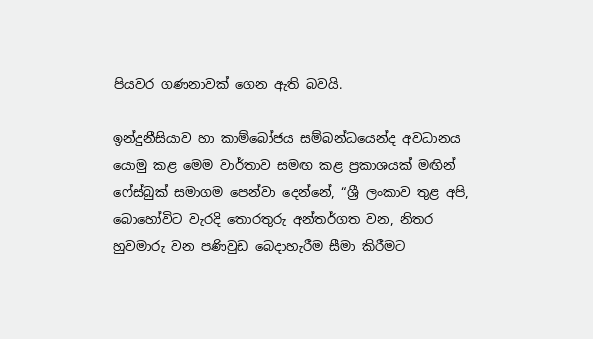පියවර ගණනාවක් ගෙන ඇති බවයි.

ඉන්දුනීසියාව හා කාම්බෝජය සම්බන්ධයෙන්ද අවධානය යොමු කළ මෙම වාර්තාව සමඟ කළ ප්‍රකාශයක් මඟින් ෆේස්බුක් සමාගම පෙන්වා දෙන්නේ, “ශ්‍රී ලංකාව තුළ අපි, බොහෝවිට වැරදි තොරතුරු අන්තර්ගත වන, නිතර හුවමාරු වන පණිවුඩ බෙදාහැරීම සීමා කිරීමට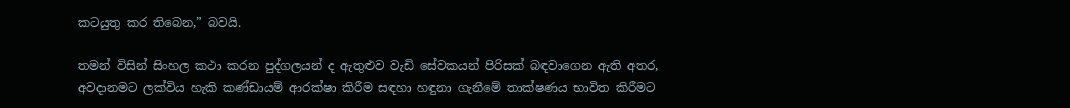කටයුතු කර තිබෙන,” බවයි.

තමන් විසින් සිංහල කථා කරන පුද්ගලයන් ද ඇතුළුව වැඩි සේවකයන් පිරිසක් බඳවාගෙන ඇති අතර, අවදානමට ලක්විය හැකි කණ්ඩායම් ආරක්ෂා කිරීම සඳහා හඳුනා ගැනීමේ තාක්ෂණය භාවිත කිරීමට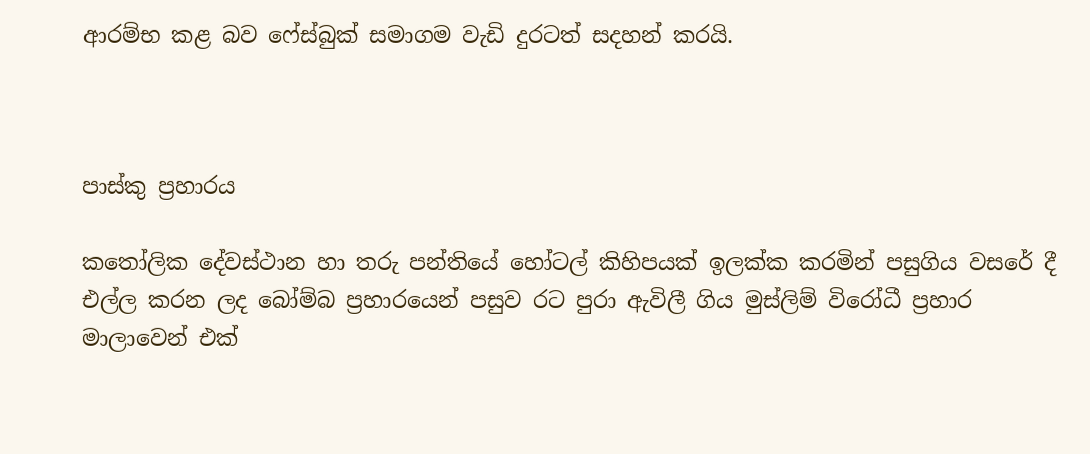ආරම්භ කළ බව ෆේස්බුක් සමාගම වැඩි දුරටත් සදහන් කරයි.



පාස්කු ප්‍රහාරය

කතෝලික දේවස්ථාන හා තරු පන්තියේ හෝටල් කිහිපයක් ඉලක්ක කරමින් පසුගිය වසරේ දී එල්ල කරන ලද බෝම්බ ප්‍රහාරයෙන් පසුව රට පුරා ඇවිලී ගිය මුස්ලිම් විරෝධී ප්‍රහාර මාලාවෙන් එක්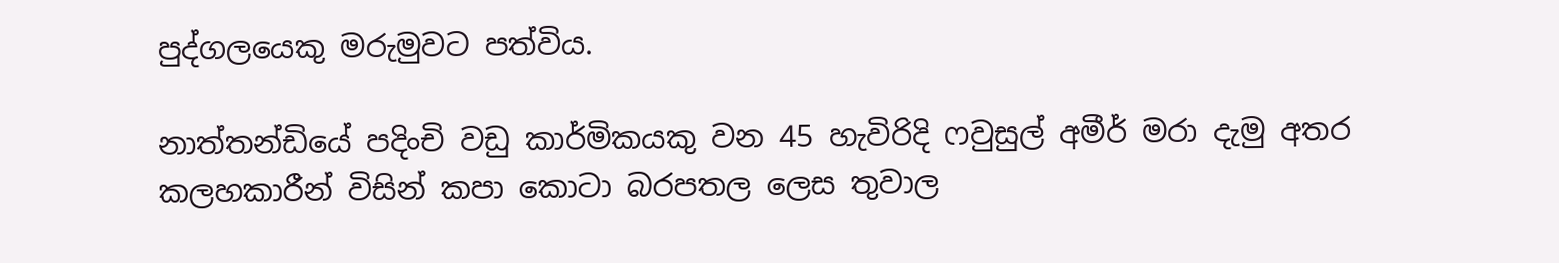පුද්ගලයෙකු මරුමුවට පත්විය.

නාත්තන්ඩියේ පදිංචි වඩු කාර්මිකයකු වන 45 හැවිරිදි ෆවුසුල් අමීර් මරා දැමු අතර කලහකාරීන් විසින් කපා කොටා බරපතල ලෙස තුවාල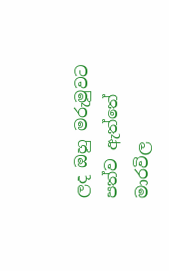ලද ඔහු මරුමුවට පත්ව ඇත්තේ මාරවිල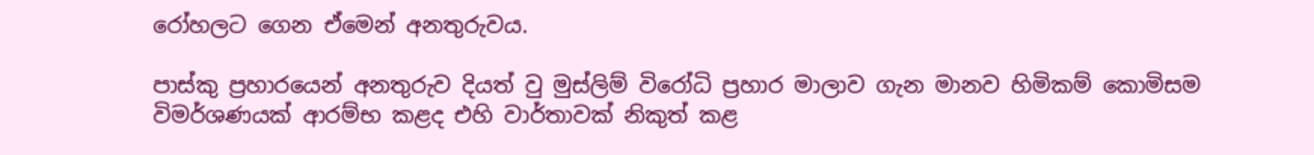රෝහලට ගෙන ඒමෙන් අනතුරුවය.

පාස්කු ප්‍රහාරයෙන් අනතුරුව දියත් වු මුස්ලිම් විරෝධි ප්‍රහාර මාලාව ගැන මානව හිමිකම් කොමිසම විමර්ශණයක් ආරම්භ කළද එහි වාර්තාවක් නිකුත් කළ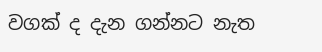වගක් ද දැන ගන්නට නැත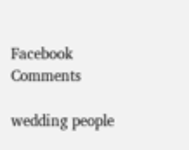Facebook Comments

wedding people